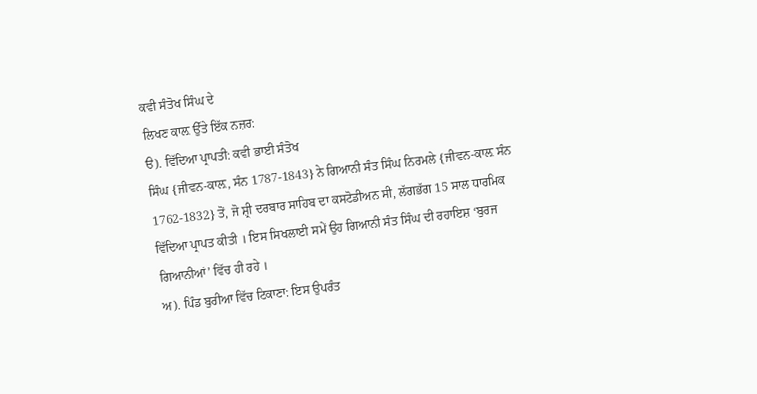ਕਵੀ ਸੰਤੋਖ ਸਿੰਘ ਦੇ
ਲਿਖਣ ਕਾਲ਼ ਉੱਤੇ ਇੱਕ ਨਜ਼ਰ:
ੳ). ਵਿੱਦਿਆ ਪ੍ਰਾਪਤੀ: ਕਵੀ ਭਾਈ ਸੰਤੋਖ
ਸਿੰਘ {ਜੀਵਨ-ਕਾਲ਼, ਸੰਨ 1787-1843} ਨੇ ਗਿਆਨੀ ਸੰਤ ਸਿੰਘ ਨਿਰਮਲੇ {ਜੀਵਨ-ਕਾਲ਼ ਸੰਨ
1762-1832} ਤੋਂ, ਜੋ ਸ਼੍ਰੀ ਦਰਬਾਰ ਸਾਹਿਬ ਦਾ ਕਸਟੋਡੀਅਨ ਸੀ, ਲੱਗਭੱਗ 15 ਸਾਲ ਧਾਰਮਿਕ
ਵਿੱਦਿਆ ਪ੍ਰਾਪਤ ਕੀਤੀ । ਇਸ ਸਿਖਲਾਈ ਸਮੇਂ ਉਹ ਗਿਆਨੀ ਸੰਤ ਸਿੰਘ ਦੀ ਰਹਾਇਸ਼ ‘ਬੁਰਜ
ਗਿਆਨੀਆਂ’ ਵਿੱਚ ਹੀ ਰਹੇ ।
ਅ). ਪਿੰਡ ਬੁਰੀਆ ਵਿੱਚ ਟਿਕਾਣਾ: ਇਸ ਉਪਰੰਤ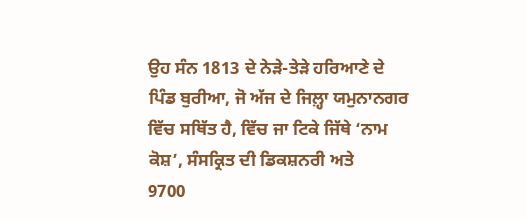ਉਹ ਸੰਨ 1813 ਦੇ ਨੇੜੇ-ਤੇੜੇ ਹਰਿਆਣੇ ਦੇ ਪਿੰਡ ਬੁਰੀਆ, ਜੋ ਅੱਜ ਦੇ ਜਿਲ਼੍ਹਾ ਯਮੁਨਾਨਗਰ
ਵਿੱਚ ਸਥਿੱਤ ਹੈ, ਵਿੱਚ ਜਾ ਟਿਕੇ ਜਿੱਥੇ ‘ਨਾਮ ਕੋਸ਼’, ਸੰਸਕ੍ਰਿਤ ਦੀ ਡਿਕਸ਼ਨਰੀ ਅਤੇ
9700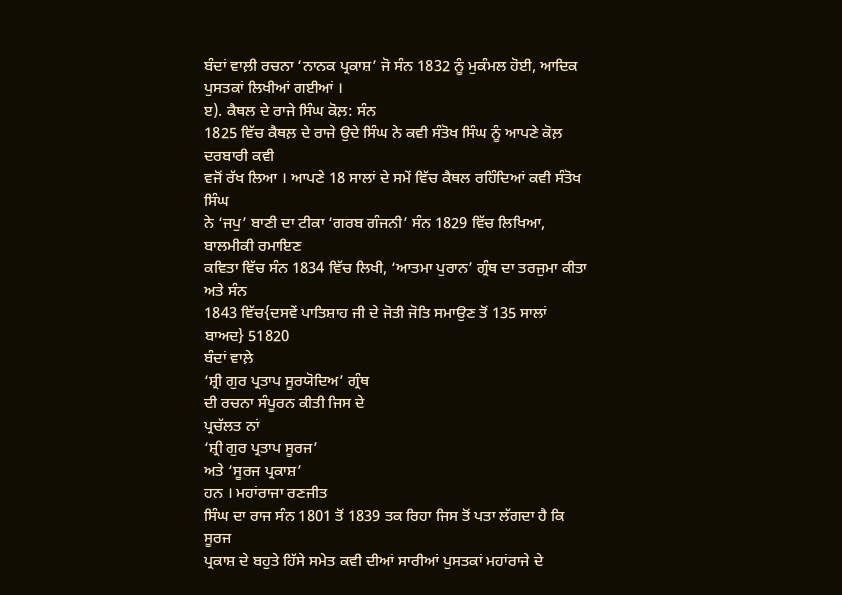ਬੰਦਾਂ ਵਾਲ਼ੀ ਰਚਨਾ ‘ਨਾਨਕ ਪ੍ਰਕਾਸ਼’ ਜੋ ਸੰਨ 1832 ਨੂੰ ਮੁਕੰਮਲ ਹੋਈ, ਆਦਿਕ
ਪੁਸਤਕਾਂ ਲਿਖੀਆਂ ਗਈਆਂ ।
ੲ). ਕੈਥਲ ਦੇ ਰਾਜੇ ਸਿੰਘ ਕੋਲ਼: ਸੰਨ
1825 ਵਿੱਚ ਕੈਥਲ਼ ਦੇ ਰਾਜੇ ਉਦੇ ਸਿੰਘ ਨੇ ਕਵੀ ਸੰਤੋਖ ਸਿੰਘ ਨੂੰ ਆਪਣੇ ਕੋਲ਼ ਦਰਬਾਰੀ ਕਵੀ
ਵਜੋਂ ਰੱਖ ਲਿਆ । ਆਪਣੇ 18 ਸਾਲਾਂ ਦੇ ਸਮੇਂ ਵਿੱਚ ਕੈਥਲ ਰਹਿੰਦਿਆਂ ਕਵੀ ਸੰਤੋਖ ਸਿੰਘ
ਨੇ ‘ਜਪੁ’ ਬਾਣੀ ਦਾ ਟੀਕਾ ‘ਗਰਬ ਗੰਜਨੀ’ ਸੰਨ 1829 ਵਿੱਚ ਲਿਖਿਆ, ਬਾਲਮੀਕੀ ਰਮਾਇਣ
ਕਵਿਤਾ ਵਿੱਚ ਸੰਨ 1834 ਵਿੱਚ ਲਿਖੀ, ‘ਆਤਮਾ ਪੁਰਾਨ’ ਗ੍ਰੰਥ ਦਾ ਤਰਜੁਮਾ ਕੀਤਾ ਅਤੇ ਸੰਨ
1843 ਵਿੱਚ{ਦਸਵੇਂ ਪਾਤਿਸ਼ਾਹ ਜੀ ਦੇ ਜੋਤੀ ਜੋਤਿ ਸਮਾਉਣ ਤੋਂ 135 ਸਾਲਾਂ ਬਾਅਦ} 51820
ਬੰਦਾਂ ਵਾਲ਼ੇ
‘ਸ਼੍ਰੀ ਗੁਰ ਪ੍ਰਤਾਪ ਸੂਰਯੋਦਿਅ’ ਗ੍ਰੰਥ
ਦੀ ਰਚਨਾ ਸੰਪੂਰਨ ਕੀਤੀ ਜਿਸ ਦੇ
ਪ੍ਰਚੱਲਤ ਨਾਂ
‘ਸ਼੍ਰੀ ਗੁਰ ਪ੍ਰਤਾਪ ਸੂਰਜ’
ਅਤੇ ‘ਸੂਰਜ ਪ੍ਰਕਾਸ਼’
ਹਨ । ਮਹਾਂਰਾਜਾ ਰਣਜੀਤ
ਸਿੰਘ ਦਾ ਰਾਜ ਸੰਨ 1801 ਤੋਂ 1839 ਤਕ ਰਿਹਾ ਜਿਸ ਤੋਂ ਪਤਾ ਲੱਗਦਾ ਹੈ ਕਿ ਸੂਰਜ
ਪ੍ਰਕਾਸ਼ ਦੇ ਬਹੁਤੇ ਹਿੱਸੇ ਸਮੇਤ ਕਵੀ ਦੀਆਂ ਸਾਰੀਆਂ ਪੁਸਤਕਾਂ ਮਹਾਂਰਾਜੇ ਦੇ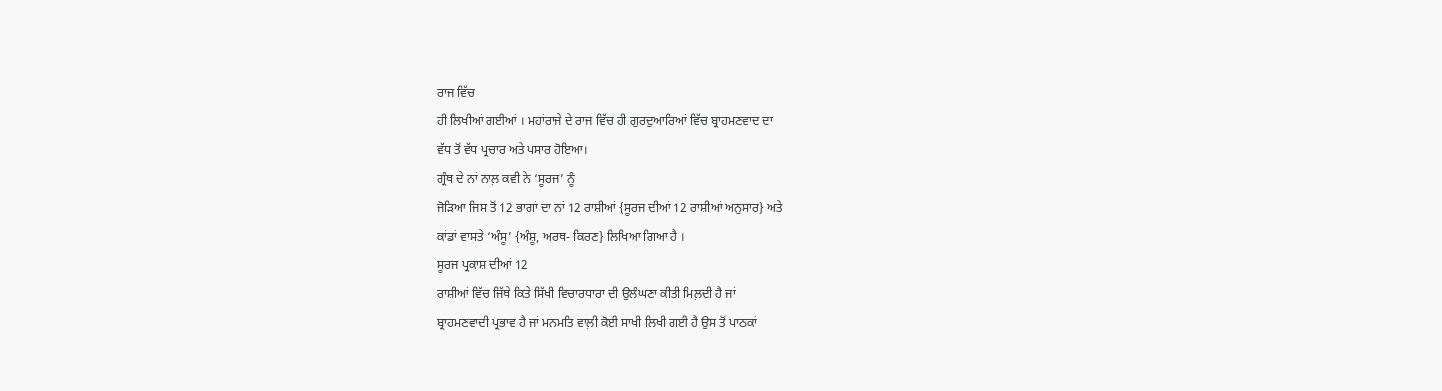ਰਾਜ ਵਿੱਚ
ਹੀ ਲਿਖੀਆਂ ਗਈਆਂ । ਮਹਾਂਰਾਜੇ ਦੇ ਰਾਜ ਵਿੱਚ ਹੀ ਗੁਰਦੁਆਰਿਆਂ ਵਿੱਚ ਬ੍ਰਾਹਮਣਵਾਦ ਦਾ
ਵੱਧ ਤੋਂ ਵੱਧ ਪ੍ਰਚਾਰ ਅਤੇ ਪਸਾਰ ਹੋਇਆ।
ਗ੍ਰੰਥ ਦੇ ਨਾਂ ਨਾਲ਼ ਕਵੀ ਨੇ ‘ਸੂਰਜ’ ਨੂੰ
ਜੋੜਿਆ ਜਿਸ ਤੋਂ 12 ਭਾਗਾਂ ਦਾ ਨਾਂ 12 ਰਾਸ਼ੀਆਂ {ਸੂਰਜ ਦੀਆਂ 12 ਰਾਸ਼ੀਆਂ ਅਨੁਸਾਰ} ਅਤੇ
ਕਾਂਡਾਂ ਵਾਸਤੇ ‘ਅੰਸੂ’ {ਅੰਸ਼ੂ, ਅਰਥ- ਕਿਰਣ} ਲਿਖਿਆ ਗਿਆ ਹੈ ।
ਸੂਰਜ ਪ੍ਰਕਾਸ਼ ਦੀਆਂ 12
ਰਾਸ਼ੀਆਂ ਵਿੱਚ ਜਿੱਥੇ ਕਿਤੇ ਸਿੱਖੀ ਵਿਚਾਰਧਾਰਾ ਦੀ ਉਲੰਘਣਾ ਕੀਤੀ ਮਿਲ਼ਦੀ ਹੈ ਜਾਂ
ਬ੍ਰਾਹਮਣਵਾਦੀ ਪ੍ਰਭਾਵ ਹੈ ਜਾਂ ਮਨਮਤਿ ਵਾਲ਼ੀ ਕੋਈ ਸਾਖੀ ਲਿਖੀ ਗਈ ਹੈ ਉਸ ਤੋਂ ਪਾਠਕਾਂ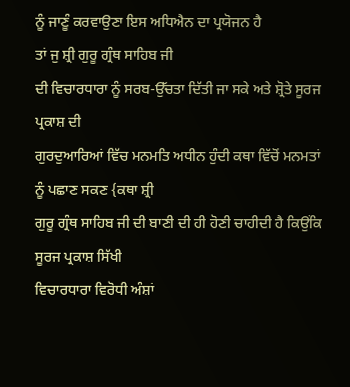ਨੂੰ ਜਾਣੂੰ ਕਰਵਾਉਣਾ ਇਸ ਅਧਿਐਨ ਦਾ ਪ੍ਰਯੋਜਨ ਹੈ
ਤਾਂ ਜੁ ਸ਼੍ਰੀ ਗੁਰੂ ਗ੍ਰੰਥ ਸਾਹਿਬ ਜੀ
ਦੀ ਵਿਚਾਰਧਾਰਾ ਨੂੰ ਸਰਬ-ਉੱਚਤਾ ਦਿੱਤੀ ਜਾ ਸਕੇ ਅਤੇ ਸ਼੍ਰੋਤੇ ਸੂਰਜ ਪ੍ਰਕਾਸ਼ ਦੀ
ਗੁਰਦੁਆਰਿਆਂ ਵਿੱਚ ਮਨਮਤਿ ਅਧੀਨ ਹੁੰਦੀ ਕਥਾ ਵਿੱਚੋਂ ਮਨਮਤਾਂ ਨੂੰ ਪਛਾਣ ਸਕਣ {ਕਥਾ ਸ਼੍ਰੀ
ਗੁਰੂ ਗ੍ਰੰਥ ਸਾਹਿਬ ਜੀ ਦੀ ਬਾਣੀ ਦੀ ਹੀ ਹੋਣੀ ਚਾਹੀਦੀ ਹੈ ਕਿਉਂਕਿ ਸੂਰਜ ਪ੍ਰਕਾਸ਼ ਸਿੱਖੀ
ਵਿਚਾਰਧਾਰਾ ਵਿਰੋਧੀ ਅੰਸ਼ਾਂ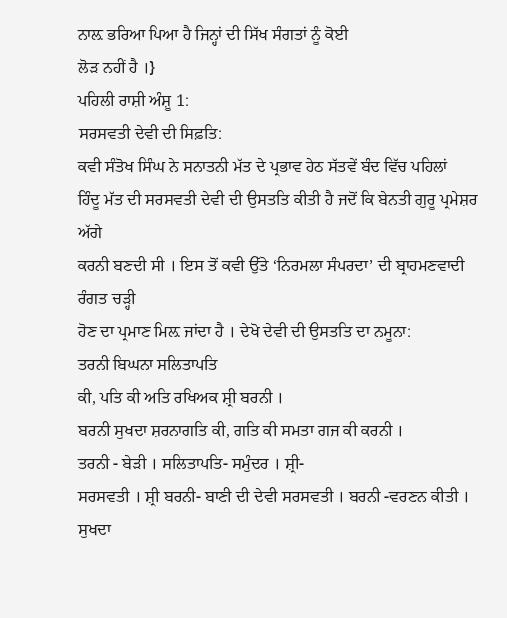ਨਾਲ਼ ਭਰਿਆ ਪਿਆ ਹੈ ਜਿਨ੍ਹਾਂ ਦੀ ਸਿੱਖ ਸੰਗਤਾਂ ਨੂੰ ਕੋਈ
ਲੋੜ ਨਹੀਂ ਹੈ ।}
ਪਹਿਲੀ ਰਾਸ਼ੀ ਅੰਸ਼ੂ 1:
ਸਰਸਵਤੀ ਦੇਵੀ ਦੀ ਸਿਫ਼ਤਿ:
ਕਵੀ ਸੰਤੋਖ ਸਿੰਘ ਨੇ ਸਨਾਤਨੀ ਮੱਤ ਦੇ ਪ੍ਰਭਾਵ ਹੇਠ ਸੱਤਵੇਂ ਬੰਦ ਵਿੱਚ ਪਹਿਲਾਂ
ਹਿੰਦੂ ਮੱਤ ਦੀ ਸਰਸਵਤੀ ਦੇਵੀ ਦੀ ਉਸਤਤਿ ਕੀਤੀ ਹੈ ਜਦੋਂ ਕਿ ਬੇਨਤੀ ਗੁਰੂ ਪ੍ਰਮੇਸ਼ਰ ਅੱਗੇ
ਕਰਨੀ ਬਣਦੀ ਸੀ । ਇਸ ਤੋਂ ਕਵੀ ਉੱਤੇ ‘ਨਿਰਮਲਾ ਸੰਪਰਦਾ’ ਦੀ ਬ੍ਰਾਹਮਣਵਾਦੀ ਰੰਗਤ ਚੜ੍ਹੀ
ਹੋਣ ਦਾ ਪ੍ਰਮਾਣ ਮਿਲ਼ ਜਾਂਦਾ ਹੈ । ਦੇਖੋ ਦੇਵੀ ਦੀ ਉਸਤਤਿ ਦਾ ਨਮੂਨਾ:
ਤਰਨੀ ਬਿਘਨਾ ਸਲਿਤਾਪਤਿ
ਕੀ, ਪਤਿ ਕੀ ਅਤਿ ਰਖਿਅਕ ਸ਼੍ਰੀ ਬਰਨੀ ।
ਬਰਨੀ ਸੁਖਦਾ ਸ਼ਰਨਾਗਤਿ ਕੀ, ਗਤਿ ਕੀ ਸਮਤਾ ਗਜ ਕੀ ਕਰਨੀ ।
ਤਰਨੀ - ਬੇੜੀ । ਸਲਿਤਾਪਤਿ- ਸਮੁੰਦਰ । ਸ਼੍ਰੀ-
ਸਰਸਵਤੀ । ਸ਼੍ਰੀ ਬਰਨੀ- ਬਾਣੀ ਦੀ ਦੇਵੀ ਸਰਸਵਤੀ । ਬਰਨੀ -ਵਰਣਨ ਕੀਤੀ । ਸੁਖਦਾ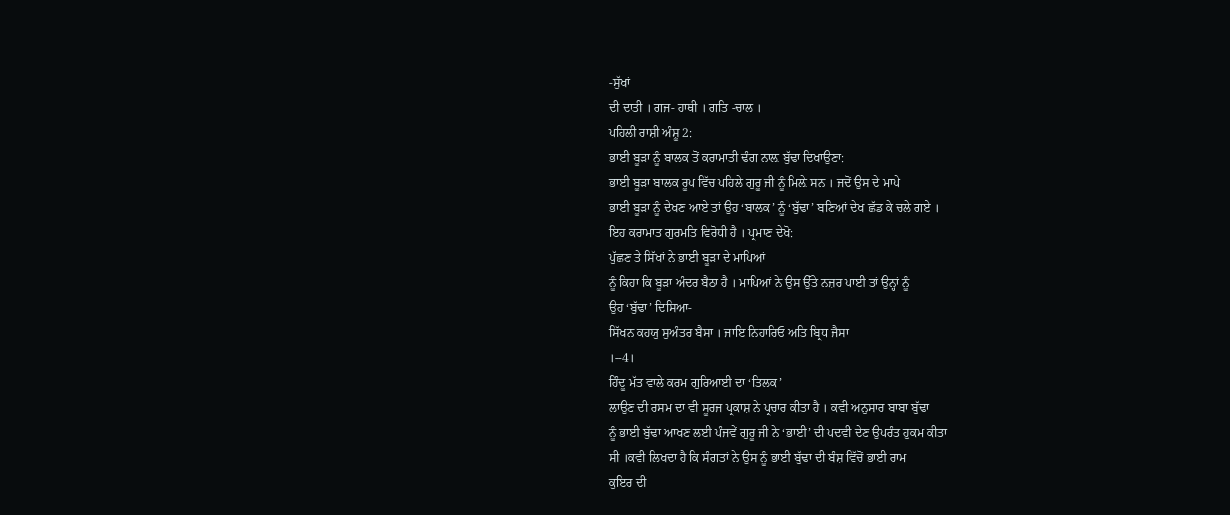-ਸੁੱਖਾਂ
ਦੀ ਦਾਤੀ । ਗਜ- ਹਾਥੀ । ਗਤਿ -ਚਾਲ ।
ਪਹਿਲੀ ਰਾਸ਼ੀ ਅੰਸ਼ੂ 2:
ਭਾਈ ਬੂੜਾ ਨੂੰ ਬਾਲਕ ਤੋਂ ਕਰਾਮਾਤੀ ਢੰਗ ਨਾਲ਼ ਬੁੱਢਾ ਦਿਖਾਉਣਾ:
ਭਾਈ ਬੂੜਾ ਬਾਲਕ ਰੂਪ ਵਿੱਚ ਪਹਿਲੇ ਗੁਰੂ ਜੀ ਨੂੰ ਮਿਲ਼ੇ ਸਨ । ਜਦੋਂ ਉਸ ਦੇ ਮਾਪੇ
ਭਾਈ ਬੂੜਾ ਨੂੰ ਦੇਖਣ ਆਏ ਤਾਂ ਉਹ ‘ਬਾਲਕ’ ਨੂੰ ‘ਬੁੱਢਾ’ ਬਣਿਆਂ ਦੇਖ ਛੱਡ ਕੇ ਚਲੇ ਗਏ ।
ਇਹ ਕਰਾਮਾਤ ਗੁਰਮਤਿ ਵਿਰੋਧੀ ਹੈ । ਪ੍ਰਮਾਣ ਦੇਖੋ:
ਪੁੱਛਣ ਤੇ ਸਿੱਖਾਂ ਨੇ ਭਾਈ ਬੂੜਾ ਦੇ ਮਾਪਿਆਂ
ਨੂੰ ਕਿਹਾ ਕਿ ਬੂੜਾ ਅੰਦਰ ਬੈਠਾ ਹੈ । ਮਾਪਿਆਂ ਨੇ ਉਸ ਉੱਤੇ ਨਜ਼ਰ ਪਾਈ ਤਾਂ ਉਨ੍ਹਾਂ ਨੂੰ
ਉਹ ‘ਬੁੱਢਾ’ ਦਿਸਿਆ-
ਸਿੱਖਨ ਕਹਯੁ ਸੁਅੰਤਰ ਬੈਸਾ । ਜਾਇ ਨਿਹਾਰਿਓ ਅਤਿ ਬ੍ਰਿਧ ਜੈਸਾ
।--4।
ਹਿੰਦੂ ਮੱਤ ਵਾਲੇ ਕਰਮ ਗੁਰਿਆਈ ਦਾ ‘ਤਿਲਕ’
ਲਾਉਣ ਦੀ ਰਸਮ ਦਾ ਵੀ ਸੂਰਜ ਪ੍ਰਕਾਸ਼ ਨੇ ਪ੍ਰਚਾਰ ਕੀਤਾ ਹੈ । ਕਵੀ ਅਨੁਸਾਰ ਬਾਬਾ ਬੁੱਢਾ
ਨੂੰ ਭਾਈ ਬੁੱਢਾ ਆਖਣ ਲਈ ਪੰਜਵੇਂ ਗੁਰੂ ਜੀ ਨੇ ‘ਭਾਈ’ ਦੀ ਪਦਵੀ ਦੇਣ ਉਪਰੰਤ ਹੁਕਮ ਕੀਤਾ
ਸੀ ।ਕਵੀ ਲਿਖਦਾ ਹੈ ਕਿ ਸੰਗਤਾਂ ਨੇ ਉਸ ਨੂੰ ਭਾਈ ਬੁੱਢਾ ਦੀ ਬੰਸ਼ ਵਿੱਚੋਂ ਭਾਈ ਰਾਮ
ਕੁਇਰ ਦੀ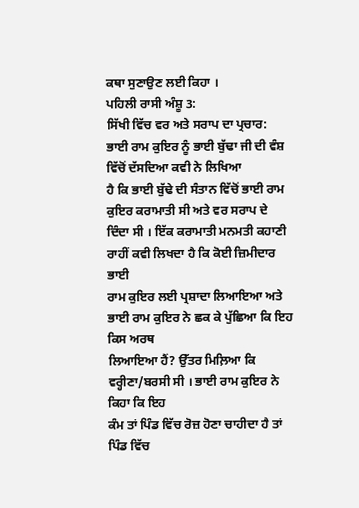ਕਥਾ ਸੁਣਾਉਣ ਲਈ ਕਿਹਾ ।
ਪਹਿਲੀ ਰਾਸੀ ਅੰਸ਼ੂ 3:
ਸਿੱਖੀ ਵਿੱਚ ਵਰ ਅਤੇ ਸਰਾਪ ਦਾ ਪ੍ਰਚਾਰ:
ਭਾਈ ਰਾਮ ਕੁਇਰ ਨੂੰ ਭਾਈ ਬੁੱਢਾ ਜੀ ਦੀ ਵੰਸ਼ ਵਿੱਚੋਂ ਦੱਸਦਿਆ ਕਵੀ ਨੇ ਲਿਖਿਆ
ਹੈ ਕਿ ਭਾਈ ਬੁੱਢੇ ਦੀ ਸੰਤਾਨ ਵਿੱਚੋਂ ਭਾਈ ਰਾਮ ਕੁਇਰ ਕਰਾਮਾਤੀ ਸੀ ਅਤੇ ਵਰ ਸਰਾਪ ਦੇ
ਦਿੰਦਾ ਸੀ । ਇੱਕ ਕਰਾਮਾਤੀ ਮਨਮਤੀ ਕਹਾਣੀ ਰਾਹੀਂ ਕਵੀ ਲਿਖਦਾ ਹੈ ਕਿ ਕੋਈ ਜ਼ਿਮੀਦਾਰ ਭਾਈ
ਰਾਮ ਕੁਇਰ ਲਈ ਪ੍ਰਸ਼ਾਦਾ ਲਿਆਇਆ ਅਤੇ ਭਾਈ ਰਾਮ ਕੁਇਰ ਨੇ ਛਕ ਕੇ ਪੁੱਛਿਆ ਕਿ ਇਹ ਕਿਸ ਅਰਥ
ਲਿਆਇਆ ਹੈਂ? ਉੱਤਰ ਮਿਲ਼ਿਆ ਕਿ ਵਰ੍ਹੀਣਾ/ਬਰਸੀ ਸੀ । ਭਾਈ ਰਾਮ ਕੁਇਰ ਨੇ ਕਿਹਾ ਕਿ ਇਹ
ਕੰਮ ਤਾਂ ਪਿੰਡ ਵਿੱਚ ਰੋਜ਼ ਹੋਣਾ ਚਾਹੀਦਾ ਹੈ ਤਾਂ ਪਿੰਡ ਵਿੱਚ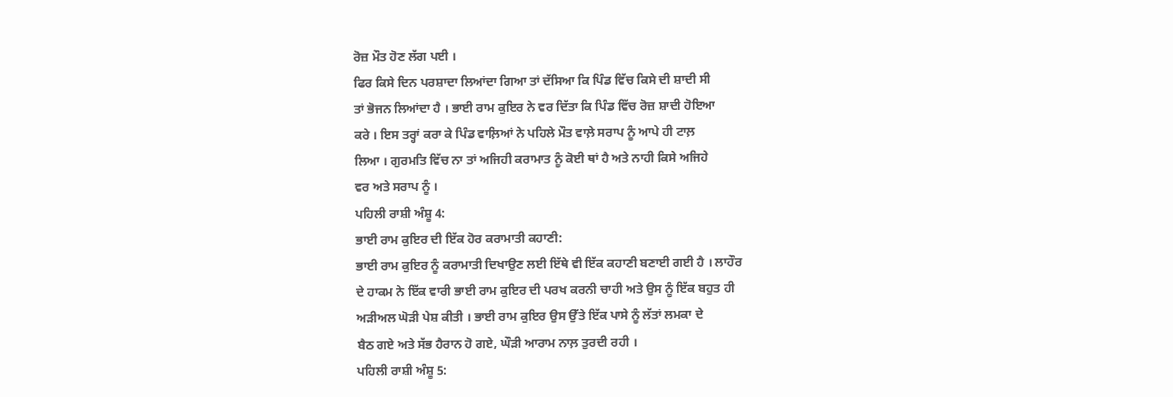ਰੋਜ਼ ਮੌਤ ਹੋਣ ਲੱਗ ਪਈ ।
ਫਿਰ ਕਿਸੇ ਦਿਨ ਪਰਸ਼ਾਦਾ ਲਿਆਂਦਾ ਗਿਆ ਤਾਂ ਦੱਸਿਆ ਕਿ ਪਿੰਡ ਵਿੱਚ ਕਿਸੇ ਦੀ ਸ਼ਾਦੀ ਸੀ
ਤਾਂ ਭੋਜਨ ਲਿਆਂਦਾ ਹੈ । ਭਾਈ ਰਾਮ ਕੁਇਰ ਨੇ ਵਰ ਦਿੱਤਾ ਕਿ ਪਿੰਡ ਵਿੱਚ ਰੋਜ਼ ਸ਼ਾਦੀ ਹੋਇਆ
ਕਰੇ । ਇਸ ਤਰ੍ਹਾਂ ਕਰਾ ਕੇ ਪਿੰਡ ਵਾਲ਼ਿਆਂ ਨੇ ਪਹਿਲੇ ਮੌਤ ਵਾਲ਼ੇ ਸਰਾਪ ਨੂੰ ਆਪੇ ਹੀ ਟਾਲ਼
ਲਿਆ । ਗੁਰਮਤਿ ਵਿੱਚ ਨਾ ਤਾਂ ਅਜਿਹੀ ਕਰਾਮਾਤ ਨੂੰ ਕੋਈ ਥਾਂ ਹੈ ਅਤੇ ਨਾਹੀ ਕਿਸੇ ਅਜਿਹੇ
ਵਰ ਅਤੇ ਸਰਾਪ ਨੂੰ ।
ਪਹਿਲੀ ਰਾਸ਼ੀ ਅੰਸ਼ੂ 4:
ਭਾਈ ਰਾਮ ਕੁਇਰ ਦੀ ਇੱਕ ਹੋਰ ਕਰਾਮਾਤੀ ਕਹਾਣੀ:
ਭਾਈ ਰਾਮ ਕੁਇਰ ਨੂੰ ਕਰਾਮਾਤੀ ਦਿਖਾਉਣ ਲਈ ਇੱਥੇ ਵੀ ਇੱਕ ਕਹਾਣੀ ਬਣਾਈ ਗਈ ਹੈ । ਲਾਹੌਰ
ਦੇ ਹਾਕਮ ਨੇ ਇੱਕ ਵਾਰੀ ਭਾਈ ਰਾਮ ਕੁਇਰ ਦੀ ਪਰਖ ਕਰਨੀ ਚਾਹੀ ਅਤੇ ਉਸ ਨੂੰ ਇੱਕ ਬਹੁਤ ਹੀ
ਅੜੀਅਲ ਘੋੜੀ ਪੇਸ਼ ਕੀਤੀ । ਭਾਈ ਰਾਮ ਕੁਇਰ ਉਸ ਉੱਤੇ ਇੱਕ ਪਾਸੇ ਨੂੰ ਲੱਤਾਂ ਲਮਕਾ ਦੇ
ਬੈਠ ਗਏ ਅਤੇ ਸੱਭ ਹੈਰਾਨ ਹੋ ਗਏ, ਘੌੜੀ ਆਰਾਮ ਨਾਲ਼ ਤੁਰਦੀ ਰਹੀ ।
ਪਹਿਲੀ ਰਾਸ਼ੀ ਅੰਸ਼ੂ 5: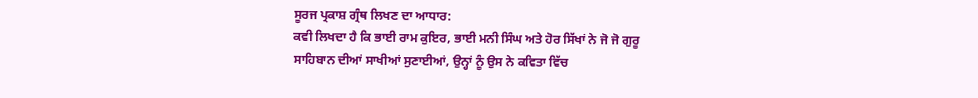ਸੂਰਜ ਪ੍ਰਕਾਸ਼ ਗ੍ਰੰਥ ਲਿਖਣ ਦਾ ਆਧਾਰ:
ਕਵੀ ਲਿਖਦਾ ਹੈ ਕਿ ਭਾਈ ਰਾਮ ਕੁਇਰ, ਭਾਈ ਮਨੀ ਸਿੰਘ ਅਤੇ ਹੋਰ ਸਿੱਖਾਂ ਨੇ ਜੋ ਜੋ ਗੁਰੂ
ਸਾਹਿਬਾਨ ਦੀਆਂ ਸਾਖੀਆਂ ਸੁਣਾਈਆਂ, ਉਨ੍ਹਾਂ ਨੂੰ ਉਸ ਨੇ ਕਵਿਤਾ ਵਿੱਚ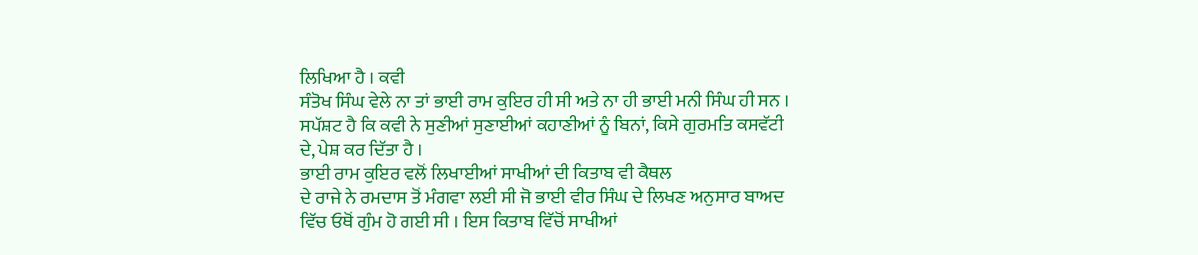ਲਿਖਿਆ ਹੈ । ਕਵੀ
ਸੰਤੋਖ ਸਿੰਘ ਵੇਲੇ ਨਾ ਤਾਂ ਭਾਈ ਰਾਮ ਕੁਇਰ ਹੀ ਸੀ ਅਤੇ ਨਾ ਹੀ ਭਾਈ ਮਨੀ ਸਿੰਘ ਹੀ ਸਨ ।
ਸਪੱਸ਼ਟ ਹੈ ਕਿ ਕਵੀ ਨੇ ਸੁਣੀਆਂ ਸੁਣਾਈਆਂ ਕਹਾਣੀਆਂ ਨੂੰ ਬਿਨਾਂ, ਕਿਸੇ ਗੁਰਮਤਿ ਕਸਵੱਟੀ
ਦੇ, ਪੇਸ਼ ਕਰ ਦਿੱਤਾ ਹੈ ।
ਭਾਈ ਰਾਮ ਕੁਇਰ ਵਲੋਂ ਲਿਖਾਈਆਂ ਸਾਖੀਆਂ ਦੀ ਕਿਤਾਬ ਵੀ ਕੈਥਲ
ਦੇ ਰਾਜੇ ਨੇ ਰਮਦਾਸ ਤੋਂ ਮੰਗਵਾ ਲਈ ਸੀ ਜੋ ਭਾਈ ਵੀਰ ਸਿੰਘ ਦੇ ਲਿਖਣ ਅਨੁਸਾਰ ਬਾਅਦ
ਵਿੱਚ ਓਥੋਂ ਗੁੰਮ ਹੋ ਗਈ ਸੀ । ਇਸ ਕਿਤਾਬ ਵਿੱਚੋਂ ਸਾਖੀਆਂ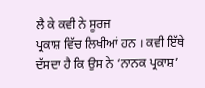ਲੈ ਕੇ ਕਵੀ ਨੇ ਸੂਰਜ
ਪ੍ਰਕਾਸ਼ ਵਿੱਚ ਲਿਖੀਆਂ ਹਨ । ਕਵੀ ਇੱਥੇ ਦੱਸਦਾ ਹੈ ਕਿ ਉਸ ਨੇ ‘ਨਾਨਕ ਪ੍ਰਕਾਸ਼’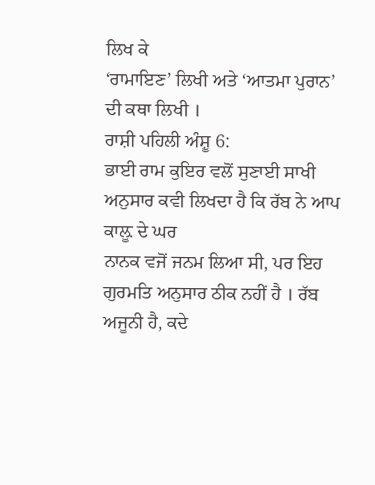ਲਿਖ ਕੇ
‘ਰਾਮਾਇਣ’ ਲਿਖੀ ਅਤੇ ‘ਆਤਮਾ ਪੁਰਾਨ’ ਦੀ ਕਥਾ ਲਿਖੀ ।
ਰਾਸ਼ੀ ਪਹਿਲੀ ਅੰਸ਼ੂ 6:
ਭਾਈ ਰਾਮ ਕੁਇਰ ਵਲੋਂ ਸੁਣਾਈ ਸਾਖੀ ਅਨੁਸਾਰ ਕਵੀ ਲਿਖਦਾ ਹੈ ਕਿ ਰੱਬ ਨੇ ਆਪ ਕਾਲ਼ੂ ਦੇ ਘਰ
ਨਾਨਕ ਵਜੋਂ ਜਨਮ ਲਿਆ ਸੀ, ਪਰ ਇਹ ਗੁਰਮਤਿ ਅਨੁਸਾਰ ਠੀਕ ਨਹੀਂ ਹੈ । ਰੱਬ ਅਜੂਨੀ ਹੈ, ਕਦੇ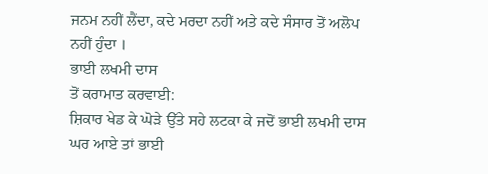ਜਨਮ ਨਹੀਂ ਲੈਂਦਾ, ਕਦੇ ਮਰਦਾ ਨਹੀਂ ਅਤੇ ਕਦੇ ਸੰਸਾਰ ਤੋਂ ਅਲੋਪ ਨਹੀਂ ਹੁੰਦਾ ।
ਭਾਈ ਲਖਮੀ ਦਾਸ
ਤੋਂ ਕਰਾਮਾਤ ਕਰਵਾਈ:
ਸ਼ਿਕਾਰ ਖੇਡ ਕੇ ਘੋੜੇ ਉੱਤੇ ਸਹੇ ਲਟਕਾ ਕੇ ਜਦੋਂ ਭਾਈ ਲਖਮੀ ਦਾਸ ਘਰ ਆਏ ਤਾਂ ਭਾਈ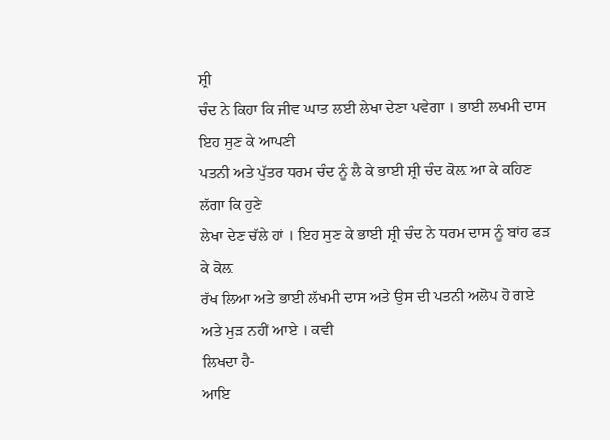ਸ਼੍ਰੀ
ਚੰਦ ਨੇ ਕਿਹਾ ਕਿ ਜੀਵ ਘਾਤ ਲਈ ਲੇਖਾ ਦੇਣਾ ਪਵੇਗਾ । ਭਾਈ ਲਖਮੀ ਦਾਸ ਇਹ ਸੁਣ ਕੇ ਆਪਣੀ
ਪਤਨੀ ਅਤੇ ਪੁੱਤਰ ਧਰਮ ਚੰਦ ਨੂੰ ਲੈ ਕੇ ਭਾਈ ਸ਼੍ਰੀ ਚੰਦ ਕੋਲ਼ ਆ ਕੇ ਕਹਿਣ ਲੱਗਾ ਕਿ ਹੁਣੇ
ਲੇਖਾ ਦੇਣ ਚੱਲੇ ਹਾਂ । ਇਹ ਸੁਣ ਕੇ ਭਾਈ ਸ਼੍ਰੀ ਚੰਦ ਨੇ ਧਰਮ ਦਾਸ ਨੂੰ ਬਾਂਹ ਫੜ ਕੇ ਕੋਲ਼
ਰੱਖ ਲਿਆ ਅਤੇ ਭਾਈ ਲੱਖਮੀ ਦਾਸ ਅਤੇ ਉਸ ਦੀ ਪਤਨੀ ਅਲੋਪ ਹੋ ਗਏ ਅਤੇ ਮੁੜ ਨਹੀਂ ਆਏ । ਕਵੀ
ਲਿਖਦਾ ਹੈ-
ਆਇ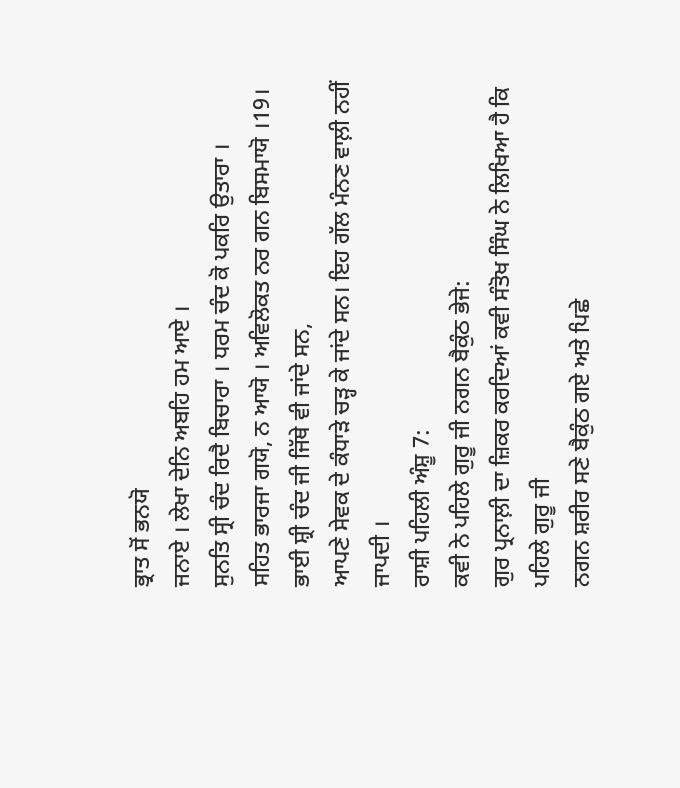ਭ੍ਰਾਤ ਸੋਂ ਭਨਯੋ
ਜਨਾਏ । ਲੇਖਾ ਦੇਨਿ ਅਬਹਿ ਹਮ ਆਏ ।
ਸੁਨਤਿ ਸ੍ਰੀ ਚੰਦ ਰਿਦੈ ਬਿਚਾਰਾ । ਧਰਮ ਚੰਦ ਕੋ ਪਕਰਿ ਉਤਾਰਾ ।
ਸਹਿਤ ਭਾਰਜਾ ਗਯੋ, ਨ ਆਯੋ । ਅਵਿਲੋਕਤ ਨਰ ਗਨ ਬਿਸਮਾਯੋ ।19।
ਭਾਈ ਸ਼੍ਰੀ ਚੰਦ ਜੀ ਜਿੱਥੇ ਵੀ ਜਾਂਦੇ ਸਨ,
ਆਪਣੇ ਸੇਵਕ ਦੇ ਕੰਧਾੜੇ ਚੜ੍ਹ ਕੇ ਜਾਂਦੇ ਸਨ। ਇਹ ਗੱਲ ਮੰਨਣ ਵਾਲ਼ੀ ਨਹੀਂ ਜਾਪਦੀ ।
ਰਾਸ਼ੀ ਪਹਿਲੀ ਅੰਸ਼ੂ 7:
ਕਵੀ ਨੇ ਪਹਿਲੇ ਗੁਰੂ ਜੀ ਨਗਨ ਬੈਕੁੰਠ ਭੇਜੇ:
ਗੁਰ ਪ੍ਰਨਾਲ਼ੀ ਦਾ ਜ਼ਿਕਰ ਕਰਦਿਆਂ ਕਵੀ ਸੰਤੋਖ ਸਿੰਘ ਨੇ ਲਿਖਿਆ ਹੈ ਕਿ ਪਹਿਲੇ ਗੁਰੂ ਜੀ
ਨਗਨ ਸ਼ਰੀਰ ਸਣੇ ਬੈਕੁੰਠ ਗਏ ਅਤੇ ਪਿਛੇ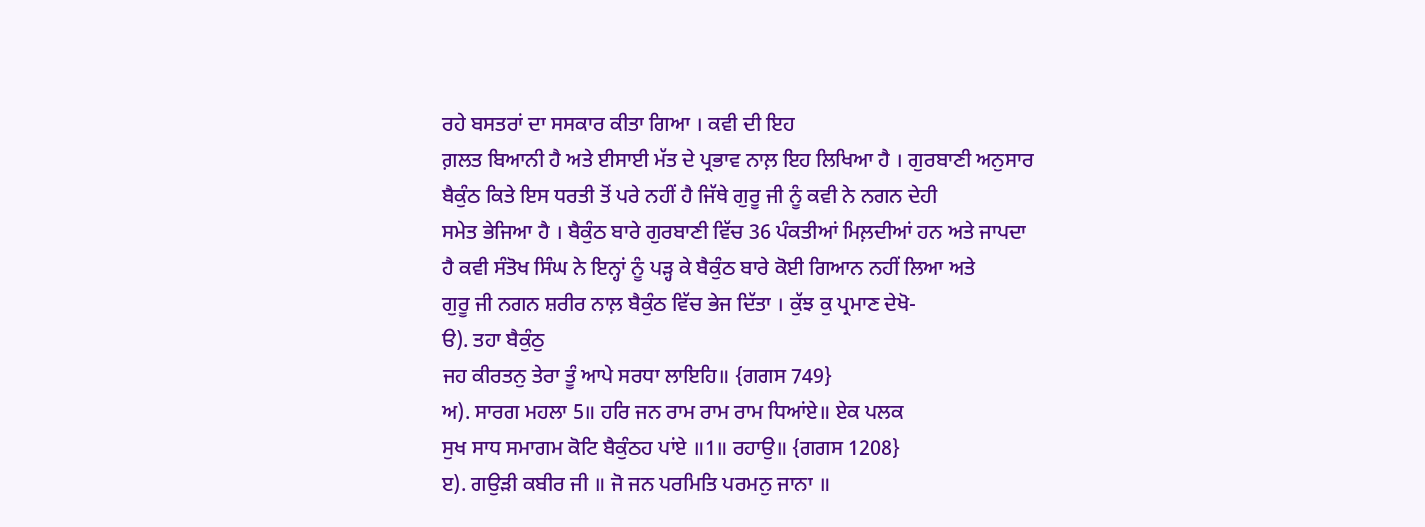ਰਹੇ ਬਸਤਰਾਂ ਦਾ ਸਸਕਾਰ ਕੀਤਾ ਗਿਆ । ਕਵੀ ਦੀ ਇਹ
ਗ਼ਲਤ ਬਿਆਨੀ ਹੈ ਅਤੇ ਈਸਾਈ ਮੱਤ ਦੇ ਪ੍ਰਭਾਵ ਨਾਲ਼ ਇਹ ਲਿਖਿਆ ਹੈ । ਗੁਰਬਾਣੀ ਅਨੁਸਾਰ
ਬੈਕੁੰਠ ਕਿਤੇ ਇਸ ਧਰਤੀ ਤੋਂ ਪਰੇ ਨਹੀਂ ਹੈ ਜਿੱਥੇ ਗੁਰੂ ਜੀ ਨੂੰ ਕਵੀ ਨੇ ਨਗਨ ਦੇਹੀ
ਸਮੇਤ ਭੇਜਿਆ ਹੈ । ਬੈਕੁੰਠ ਬਾਰੇ ਗੁਰਬਾਣੀ ਵਿੱਚ 36 ਪੰਕਤੀਆਂ ਮਿਲ਼ਦੀਆਂ ਹਨ ਅਤੇ ਜਾਪਦਾ
ਹੈ ਕਵੀ ਸੰਤੋਖ ਸਿੰਘ ਨੇ ਇਨ੍ਹਾਂ ਨੂੰ ਪੜ੍ਹ ਕੇ ਬੈਕੁੰਠ ਬਾਰੇ ਕੋਈ ਗਿਆਨ ਨਹੀਂ ਲਿਆ ਅਤੇ
ਗੁਰੂ ਜੀ ਨਗਨ ਸ਼ਰੀਰ ਨਾਲ਼ ਬੈਕੁੰਠ ਵਿੱਚ ਭੇਜ ਦਿੱਤਾ । ਕੁੱਝ ਕੁ ਪ੍ਰਮਾਣ ਦੇਖੋ-
ੳ). ਤਹਾ ਬੈਕੁੰਠੁ
ਜਹ ਕੀਰਤਨੁ ਤੇਰਾ ਤੂੰ ਆਪੇ ਸਰਧਾ ਲਾਇਹਿ॥ {ਗਗਸ 749}
ਅ). ਸਾਰਗ ਮਹਲਾ 5॥ ਹਰਿ ਜਨ ਰਾਮ ਰਾਮ ਰਾਮ ਧਿਆਂਏ॥ ਏਕ ਪਲਕ
ਸੁਖ ਸਾਧ ਸਮਾਗਮ ਕੋਟਿ ਬੈਕੁੰਠਹ ਪਾਂਏ ॥1॥ ਰਹਾਉ॥ {ਗਗਸ 1208}
ੲ). ਗਉੜੀ ਕਬੀਰ ਜੀ ॥ ਜੋ ਜਨ ਪਰਮਿਤਿ ਪਰਮਨੁ ਜਾਨਾ ॥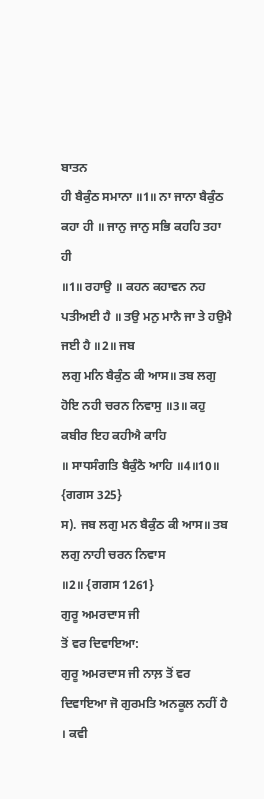ਬਾਤਨ
ਹੀ ਬੈਕੁੰਠ ਸਮਾਨਾ ॥1॥ ਨਾ ਜਾਨਾ ਬੈਕੁੰਠ ਕਹਾ ਹੀ ॥ ਜਾਨੁ ਜਾਨੁ ਸਭਿ ਕਹਹਿ ਤਹਾ ਹੀ
॥1॥ ਰਹਾਉ ॥ ਕਹਨ ਕਹਾਵਨ ਨਹ ਪਤੀਅਈ ਹੈ ॥ ਤਉ ਮਨੁ ਮਾਨੈ ਜਾ ਤੇ ਹਉਮੈ ਜਈ ਹੈ ॥2॥ ਜਬ
ਲਗੁ ਮਨਿ ਬੈਕੁੰਠ ਕੀ ਆਸ॥ ਤਬ ਲਗੁ ਹੋਇ ਨਹੀ ਚਰਨ ਨਿਵਾਸੁ ॥3॥ ਕਹੁ ਕਬੀਰ ਇਹ ਕਹੀਐ ਕਾਹਿ
॥ ਸਾਧਸੰਗਤਿ ਬੈਕੁੰਠੈ ਆਹਿ ॥4॥10॥ {ਗਗਸ 325}
ਸ). ਜਬ ਲਗੁ ਮਨ ਬੈਕੁੰਠ ਕੀ ਆਸ॥ ਤਬ ਲਗੁ ਨਾਹੀ ਚਰਨ ਨਿਵਾਸ
॥2॥ {ਗਗਸ 1261}
ਗੁਰੂ ਅਮਰਦਾਸ ਜੀ
ਤੋਂ ਵਰ ਦਿਵਾਇਆ:
ਗੁਰੂ ਅਮਰਦਾਸ ਜੀ ਨਾਲ਼ ਤੋਂ ਵਰ ਦਿਵਾਇਆ ਜੋ ਗੁਰਮਤਿ ਅਨਕੂਲ ਨਹੀਂ ਹੈ । ਕਵੀ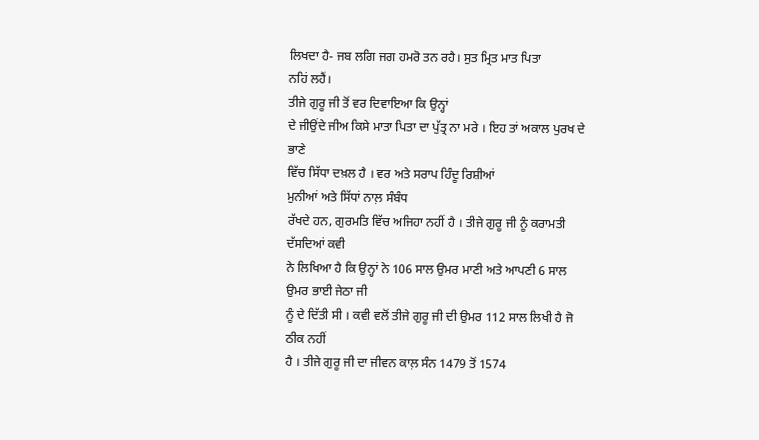ਲਿਖਦਾ ਹੈ- ਜਬ ਲਗਿ ਜਗ ਹਮਰੋ ਤਨ ਰਹੈ। ਸੁਤ ਮ੍ਰਿਤ ਮਾਤ ਪਿਤਾ
ਨਹਿਂ ਲਹੈਂ।
ਤੀਜੇ ਗੁਰੂ ਜੀ ਤੋਂ ਵਰ ਦਿਵਾਇਆ ਕਿ ਉਨ੍ਹਾਂ
ਦੇ ਜੀਉਂਦੇ ਜੀਅ ਕਿਸੇ ਮਾਤਾ ਪਿਤਾ ਦਾ ਪੁੱਤ੍ਰ ਨਾ ਮਰੇ । ਇਹ ਤਾਂ ਅਕਾਲ ਪੁਰਖ ਦੇ ਭਾਣੇ
ਵਿੱਚ ਸਿੱਧਾ ਦਖ਼ਲ ਹੈ । ਵਰ ਅਤੇ ਸਰਾਪ ਹਿੰਦੂ ਰਿਸ਼ੀਆਂ
ਮੁਨੀਆਂ ਅਤੇ ਸਿੱਧਾਂ ਨਾਲ਼ ਸੰਬੰਧ
ਰੱਖਦੇ ਹਨ, ਗੁਰਮਤਿ ਵਿੱਚ ਅਜਿਹਾ ਨਹੀਂ ਹੈ । ਤੀਜੇ ਗੁਰੂ ਜੀ ਨੂੰ ਕਰਾਮਤੀ ਦੱਸਦਿਆਂ ਕਵੀ
ਨੇ ਲਿਖਿਆ ਹੈ ਕਿ ਉਨ੍ਹਾਂ ਨੇ 106 ਸਾਲ ਉਮਰ ਮਾਣੀ ਅਤੇ ਆਪਣੀ 6 ਸਾਲ ਉਮਰ ਭਾਈ ਜੇਠਾ ਜੀ
ਨੂੰ ਦੇ ਦਿੱਤੀ ਸੀ । ਕਵੀ ਵਲੋਂ ਤੀਜੇ ਗੁਰੂ ਜੀ ਦੀ ਉਮਰ 112 ਸਾਲ ਲਿਖੀ ਹੈ ਜੋ ਠੀਕ ਨਹੀਂ
ਹੈ । ਤੀਜੇ ਗੁਰੂ ਜੀ ਦਾ ਜੀਵਨ ਕਾਲ਼ ਸੰਨ 1479 ਤੋਂ 1574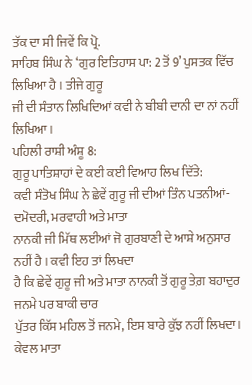ਤੱਕ ਦਾ ਸੀ ਜਿਵੇਂ ਕਿ ਪ੍ਰੋ.
ਸਾਹਿਬ ਸਿੰਘ ਨੇ ‘ਗੁਰ ਇਤਿਹਾਸ ਪਾ: 2 ਤੋਂ 9’ ਪੁਸਤਕ ਵਿੱਚ ਲਿਖਿਆ ਹੈ । ਤੀਜੇ ਗੁਰੂ
ਜੀ ਦੀ ਸੰਤਾਨ ਲਿਖਿਦਿਆਂ ਕਵੀ ਨੇ ਬੀਬੀ ਦਾਨੀ ਦਾ ਨਾਂ ਨਹੀਂ ਲਿਖਿਆ ।
ਪਹਿਲੀ ਰਾਸ਼ੀ ਅੰਸ਼ੂ 8:
ਗੁਰੂ ਪਾਤਿਸ਼ਾਹਾਂ ਦੇ ਕਈ ਕਈ ਵਿਆਹ ਲਿਖ ਦਿੱਤੇ:
ਕਵੀ ਸੰਤੋਖ ਸਿੰਘ ਨੇ ਛੇਵੇਂ ਗੁਰੂ ਜੀ ਦੀਆਂ ਤਿੰਨ ਪਤਨੀਆਂ- ਦਮੋਦਰੀ, ਮਰਵਾਹੀ ਅਤੇ ਮਾਤਾ
ਨਾਨਕੀ ਜੀ ਮਿੱਥ ਲਈਆਂ ਜੋ ਗੁਰਬਾਣੀ ਦੇ ਆਸ਼ੇ ਅਨੁਸਾਰ ਨਹੀਂ ਹੈ । ਕਵੀ ਇਹ ਤਾਂ ਲਿਖਦਾ
ਹੈ ਕਿ ਛੇਵੇਂ ਗੁਰੂ ਜੀ ਅਤੇ ਮਾਤਾ ਨਾਨਕੀ ਤੋਂ ਗੁਰੂ ਤੇਗ਼ ਬਹਾਦੁਰ ਜਨਮੇ ਪਰ ਬਾਕੀ ਚਾਰ
ਪੁੱਤਰ ਕਿੱਸ ਮਹਿਲ ਤੋਂ ਜਨਮੇ, ਇਸ ਬਾਰੇ ਕੁੱਝ ਨਹੀਂ ਲਿਖਦਾ। ਕੇਵਲ ਮਾਤਾ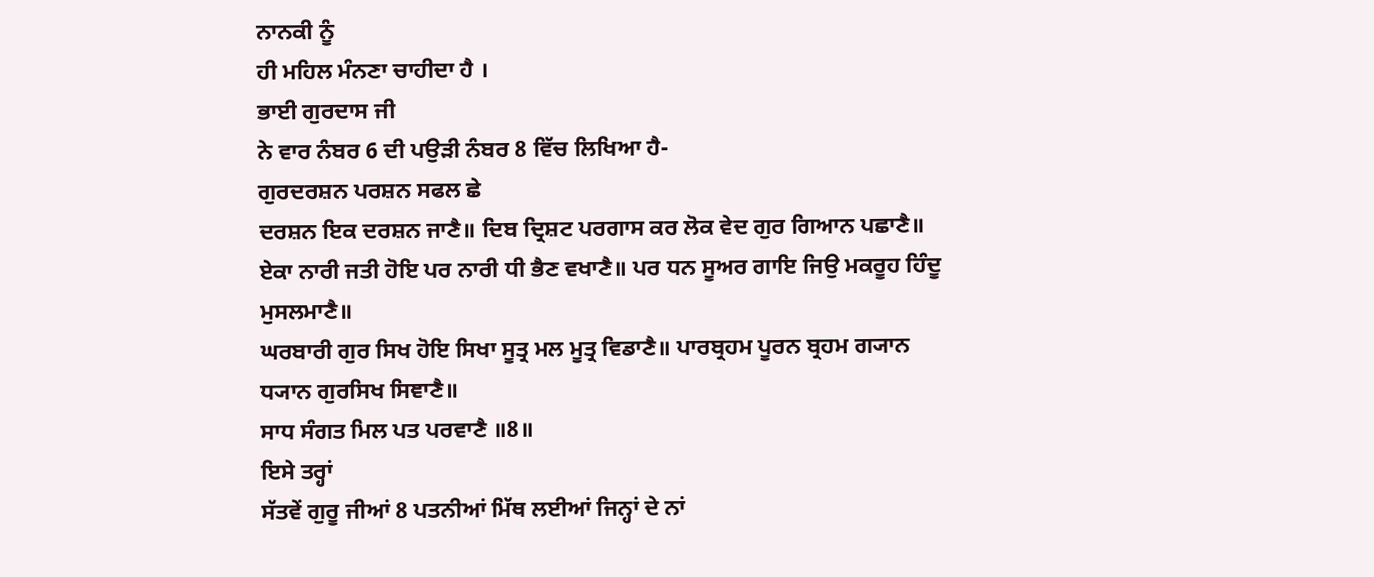ਨਾਨਕੀ ਨੂੰ
ਹੀ ਮਹਿਲ ਮੰਨਣਾ ਚਾਹੀਦਾ ਹੈ ।
ਭਾਈ ਗੁਰਦਾਸ ਜੀ
ਨੇ ਵਾਰ ਨੰਬਰ 6 ਦੀ ਪਉੜੀ ਨੰਬਰ 8 ਵਿੱਚ ਲਿਖਿਆ ਹੈ-
ਗੁਰਦਰਸ਼ਨ ਪਰਸ਼ਨ ਸਫਲ ਛੇ
ਦਰਸ਼ਨ ਇਕ ਦਰਸ਼ਨ ਜਾਣੈ॥ ਦਿਬ ਦ੍ਰਿਸ਼ਟ ਪਰਗਾਸ ਕਰ ਲੋਕ ਵੇਦ ਗੁਰ ਗਿਆਨ ਪਛਾਣੈ॥
ਏਕਾ ਨਾਰੀ ਜਤੀ ਹੋਇ ਪਰ ਨਾਰੀ ਧੀ ਭੈਣ ਵਖਾਣੈ॥ ਪਰ ਧਨ ਸੂਅਰ ਗਾਇ ਜਿਉ ਮਕਰੂਹ ਹਿੰਦੂ
ਮੁਸਲਮਾਣੈ॥
ਘਰਬਾਰੀ ਗੁਰ ਸਿਖ ਹੋਇ ਸਿਖਾ ਸੂਤ੍ਰ ਮਲ ਮੂਤ੍ਰ ਵਿਡਾਣੈ॥ ਪਾਰਬ੍ਰਹਮ ਪੂਰਨ ਬ੍ਰਹਮ ਗ੍ਯਾਨ
ਧ੍ਯਾਨ ਗੁਰਸਿਖ ਸਿਞਾਣੈ॥
ਸਾਧ ਸੰਗਤ ਮਿਲ ਪਤ ਪਰਵਾਣੈ ॥8॥
ਇਸੇ ਤਰ੍ਹਾਂ
ਸੱਤਵੇਂ ਗੁਰੂ ਜੀਆਂ 8 ਪਤਨੀਆਂ ਮਿੱਥ ਲਈਆਂ ਜਿਨ੍ਹਾਂ ਦੇ ਨਾਂ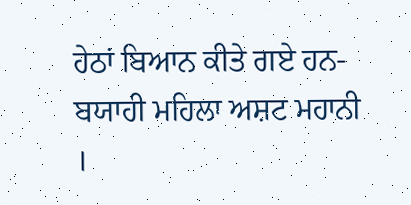ਹੇਠਾਂ ਬਿਆਨ ਕੀਤੇ ਗਏ ਹਨ-
ਬਯਾਹੀ ਮਹਿਲਾ ਅਸ਼ਟ ਮਹਾਨੀ
।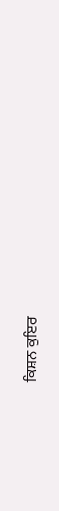ਕਿਸ਼ਨ ਕੁਇਰ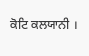ਕੋਟਿ ਕਲਯਾਨੀ ।